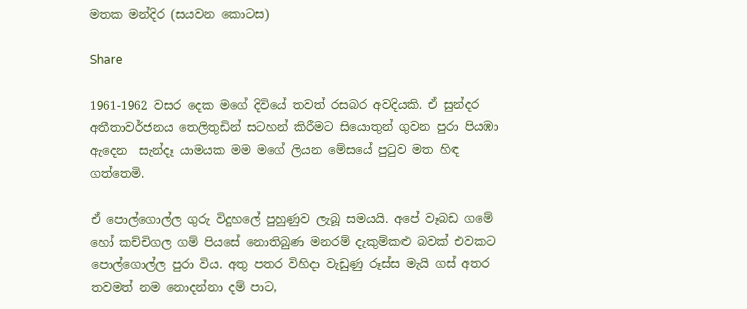මතක මන්දිර (සයවන කොටස)

Share

1961-1962 වසර දෙක මගේ දිවියේ තවත් රසබර අවදියකි. ඒ සුන්දර අතීතාවර්ජනය තෙලිතුඩින් සටහන් කිරීමට සියොතුන් ගුවන පුරා පියඹා ඇදෙන  සැන්දෑ යාමයක මම මගේ ලියන මේසයේ පුටුව මත හිඳ ගත්තෙමි.

ඒ පොල්ගොල්ල ගුරු විදුහලේ පුහුණුව ලැබූ සමයයි. අපේ වෑබඩ ගමේ හෝ කච්චිගල ගම් පියසේ නොතිබුණ මනරම් දැකුම්කළු බවක් එවකට පොල්ගොල්ල පුරා විය. අතු පතර විහිදා වැඩුණු රූස්ස මැයි ගස් අතර තවමත් නම නොදන්නා දම් පාට,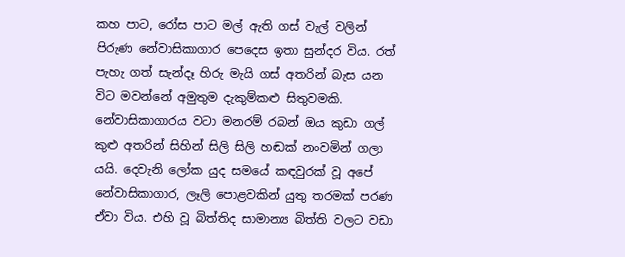කහ පාට, රෝස පාට මල් ඇති ගස් වැල් වලින් පිරුණ නේවාසිකාගාර පෙදෙස ඉතා සුන්දර විය. රත් පැහැ ගත් සැන්දෑ හිරු මැයි ගස් අතරින් බැස යන විට මවන්නේ අමුතුම දැකුම්කළු සිතුවමකි. නේවාසිකාගාරය වටා මනරම් රබන් ඔය කුඩා ගල් කුළු අතරින් සිහින් සිලි සිලි හඬක් නංවමින් ගලා යයි. දෙවැනි ලෝක යුද සමයේ කඳවුරක් වූ අපේ නේවාසිකාගාර, ලෑලි පොළවකින් යුතු තරමක් පරණ ඒවා විය. එහි වූ බිත්තිද සාමාන්‍ය බිත්ති වලට වඩා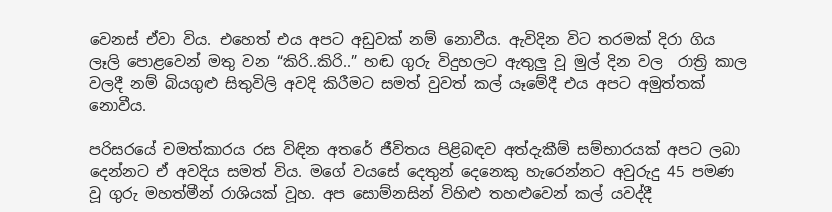වෙනස් ඒවා විය. එහෙත් එය අපට අඩුවක් නම් නොවීය. ඇවිදින විට තරමක් දිරා ගිය ලෑලි පොළවෙන් මතු වන “කිරි..කිරි..” හඬ ගුරු විදුහලට ඇතුලු වූ මුල් දින වල  රාත්‍රි කාල වලදී නම් බියගුළු සිතුවිලි අවදි කිරීමට සමත් වුවත් කල් යෑමේදී එය අපට අමුත්තක් නොවීය.

පරිසරයේ චමත්කාරය රස විඳින අතරේ ජීවිතය පිළිබඳව අත්දැකීම් සම්භාරයක් අපට ලබා දෙන්නට ඒ අවදිය සමත් විය. මගේ වයසේ දෙතුන් දෙනෙකු හැරෙන්නට අවුරුදු 45 පමණ වූ ගුරු මහත්මීන් රාශියක් වූහ. අප සොම්නසින් විහිළු තහළුවෙන් කල් යවද්දී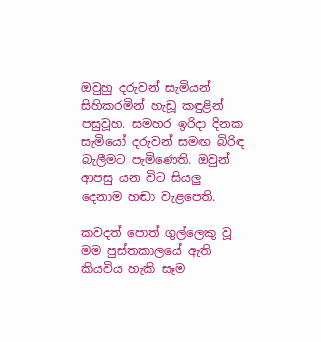ඔවුහු දරුවන් සැමියන් සිහිකරමින් හැඩූ කඳුළින් පසුවූහ. සමහර ඉරිදා දිනක සැමියෝ දරුවන් සමඟ බිරිඳ බැලීමට පැමිණෙති. ඔවුන් ආපසු යන විට සියලු දෙනාම හඬා වැළපෙති.

කවදත් පොත් ගුල්ලෙකු වූ මම පුස්තකාලයේ ඇති කියවිය හැකි සෑම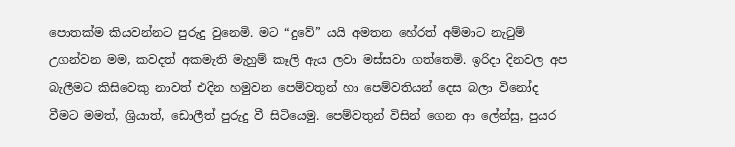පොතක්ම කියවන්නට පුරුදු වුනෙමි. මට “දුවේ” යයි අමතන හේරත් අම්මාට නැටුම් උගන්වන මම, කවදත් අකමැති මැහුම් කෑලි ඇය ලවා මස්සවා ගත්තෙමි. ඉරිදා දිනවල අප බැලීමට කිසිවෙකු නාවත් එදින හමුවන පෙම්වතුන් හා පෙම්වතියන් දෙස බලා විනෝද වීමට මමත්, ශ්‍රියාත්, ඩොලීත් පුරුදු වී සිටියෙමු. පෙම්වතුන් විසින් ගෙන ආ ලේන්සු, පුයර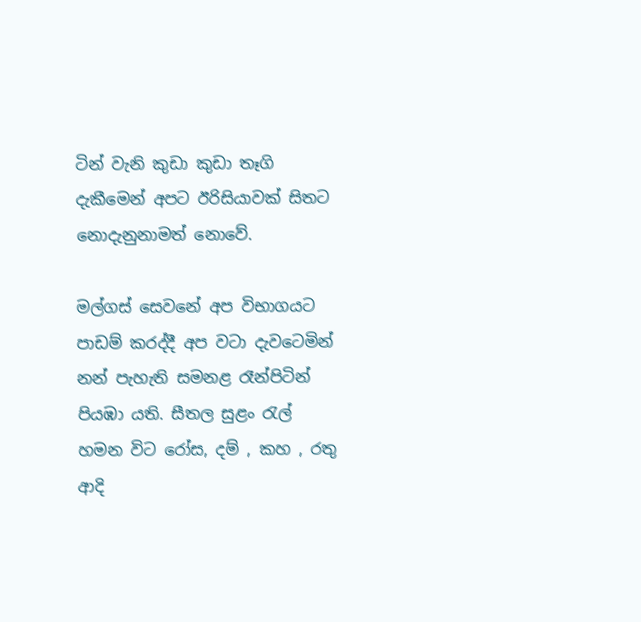ටින් වැනි කුඩා කුඩා තෑගි දැකීමෙන් අපට ඊරිසියාවක් සිතට නොදැනුනාමත් නොවේ.

මල්ගස් සෙවනේ අප විභාගයට පාඩම් කරද්දී අප වටා දැවටෙමින් නන් පැහැති සමනළ රෑන්පිටින් පියඹා යති. සීතල සුළං රැල් හමන විට රෝස, දම් , කහ , රතු ආදි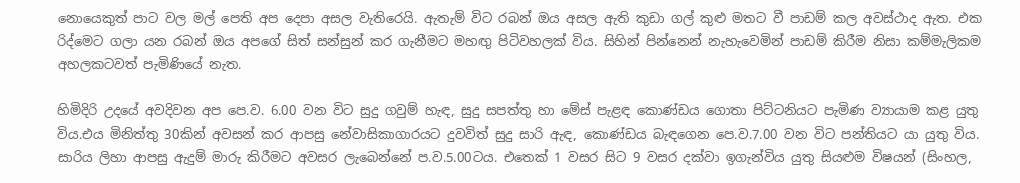නොයෙකුත් පාට වල මල් පෙති අප දෙපා අසල වැතිරෙයි. ඇතැම් විට රබන් ඔය අසල ඇති කුඩා ගල් කුළු මතට වී පාඩම් කල අවස්ථාද ඇත. එක රිද්මෙට ගලා යන රබන් ඔය අපගේ සිත් සන්සුන් කර ගැනීමට මහඟු පිටිවහලක් විය. සිහින් පින්නෙන් නැහැවෙමින් පාඩම් කිරීම නිසා කම්මැලිකම අහලකටවත් පැමිණියේ නැත.

හිමිදිරි උදයේ අවදිවන අප පෙ.ව. 6.00 වන විට සුදු ගවුම් හැඳ, සුදු සපත්තු හා මේස් පැළඳ කොණ්ඩය ගොතා පිට්ටනියට පැමිණ ව්‍යායාම කළ යුතු විය.එය මිනිත්තු 30කින් අවසන් කර ආපසු නේවාසිකාගාරයට දුවවිත් සුදු සාරි ඇඳ, කොණ්ඩය බැඳගෙන පෙ.ව.7.00 වන විට පන්තියට යා යුතු විය. සාරිය ලිහා ආපසු ඇදුම් මාරු කිරීමට අවසර ලැබෙන්නේ ප.ව.5.00ටය. එතෙක් 1 වසර සිට 9 වසර දක්වා ඉගැන්විය යුතු සියළුම විෂයන් (සිංහල,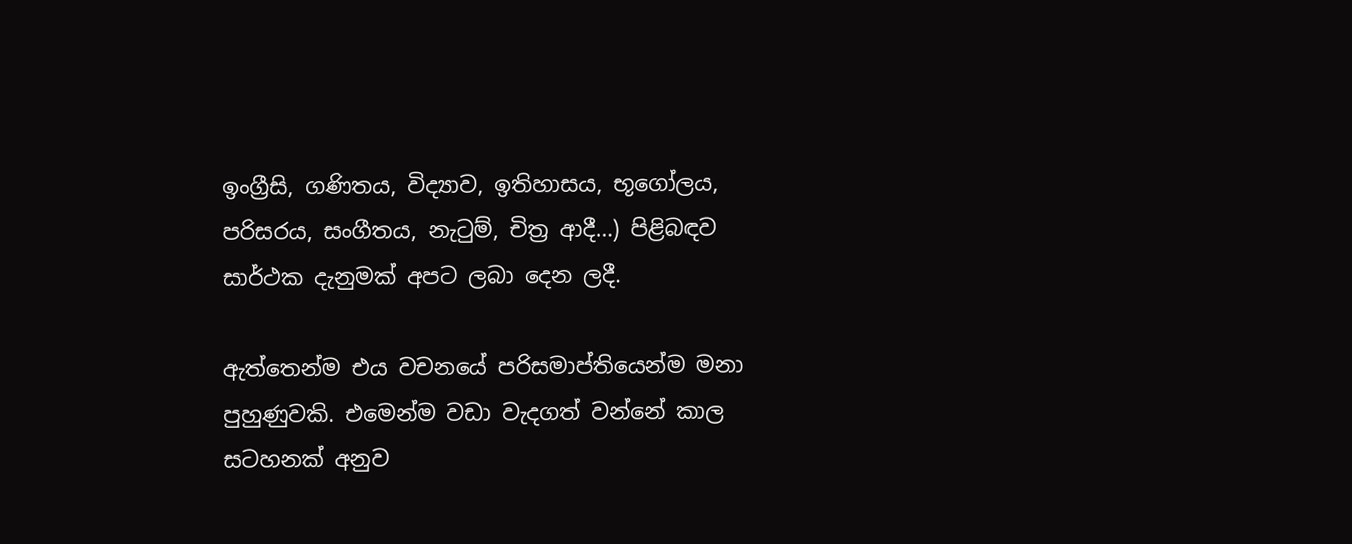ඉංග්‍රීසි, ගණිතය, විද්‍යාව, ඉතිහාසය, භූගෝලය, පරිසරය, සංගීතය, නැටුම්, චිත්‍ර ආදී…) පිළිබඳව සාර්ථක දැනුමක් අපට ලබා දෙන ලදී.

ඇත්තෙන්ම එය වචනයේ පරිසමාප්තියෙන්ම මනා පුහුණුවකි. එමෙන්ම වඩා වැදගත් වන්නේ කාල සටහනක් අනුව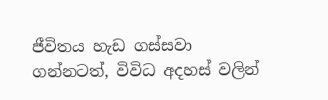ජීවිතය හැඩ ගස්සවා ගන්නටත්, විවිධ අදහස් වලින්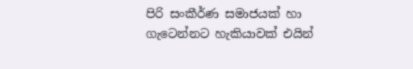පිරි සංකීර්ණ සමාජයක් හා ගැටෙන්නට හැකියාවක් එයින්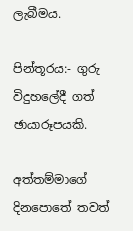ලැබීමය.

පින්තූරය:- ගුරු විදුහලේදී ගත් ඡායාරූපයකි.

අත්තම්මාගේ දිනපොතේ තවත්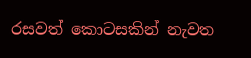රසවත් කොටසකින් නැවත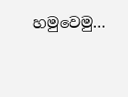හමුවෙමු…